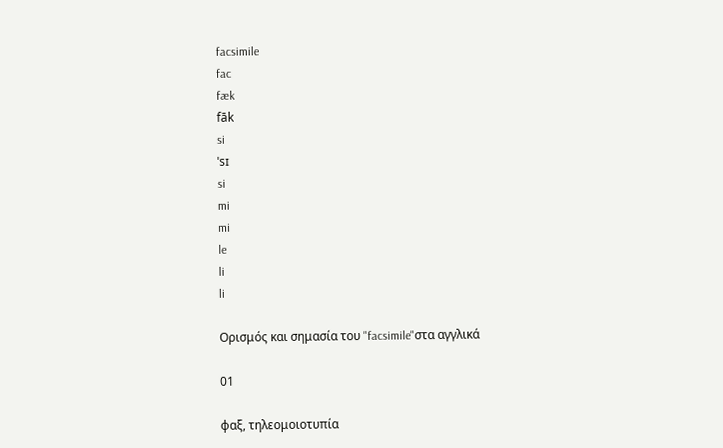facsimile
fac
fæk
fāk
si
ˈsɪ
si
mi
mi
le
li
li

Ορισμός και σημασία του "facsimile"στα αγγλικά

01

φαξ, τηλεομοιοτυπία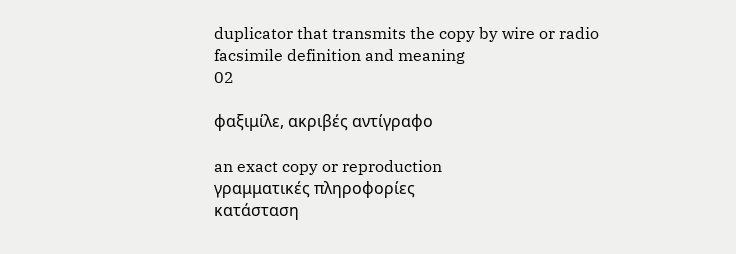duplicator that transmits the copy by wire or radio
facsimile definition and meaning
02

φαξιμίλε, ακριβές αντίγραφο

an exact copy or reproduction
γραμματικές πληροφορίες
κατάσταση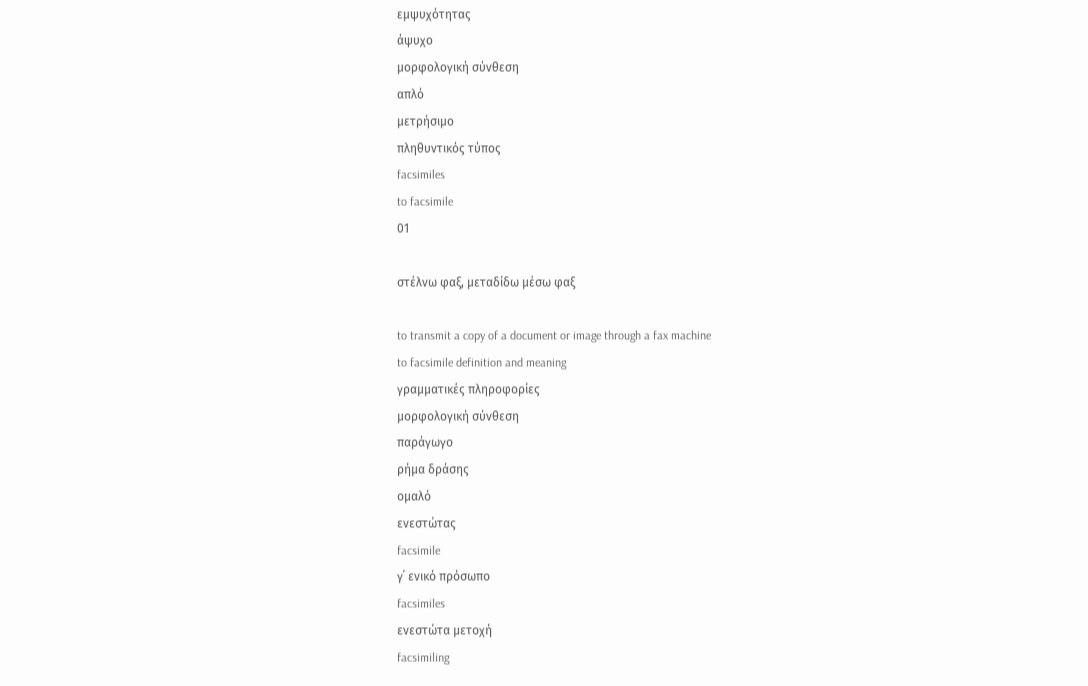εμψυχότητας
άψυχο
μορφολογική σύνθεση
απλό
μετρήσιμο
πληθυντικός τύπος
facsimiles
to facsimile
01

στέλνω φαξ, μεταδίδω μέσω φαξ

to transmit a copy of a document or image through a fax machine
to facsimile definition and meaning
γραμματικές πληροφορίες
μορφολογική σύνθεση
παράγωγο
ρήμα δράσης
ομαλό
ενεστώτας
facsimile
γ΄ ενικό πρόσωπο
facsimiles
ενεστώτα μετοχή
facsimiling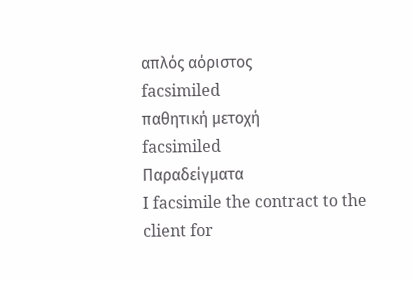απλός αόριστος
facsimiled
παθητική μετοχή
facsimiled
Παραδείγματα
I facsimile the contract to the client for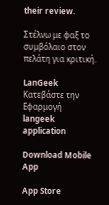their review.

Στέλνω με φαξ το συμβόλαιο στον πελάτη για κριτική.

LanGeek
Κατεβάστε την Εφαρμογή
langeek application

Download Mobile App

App Store